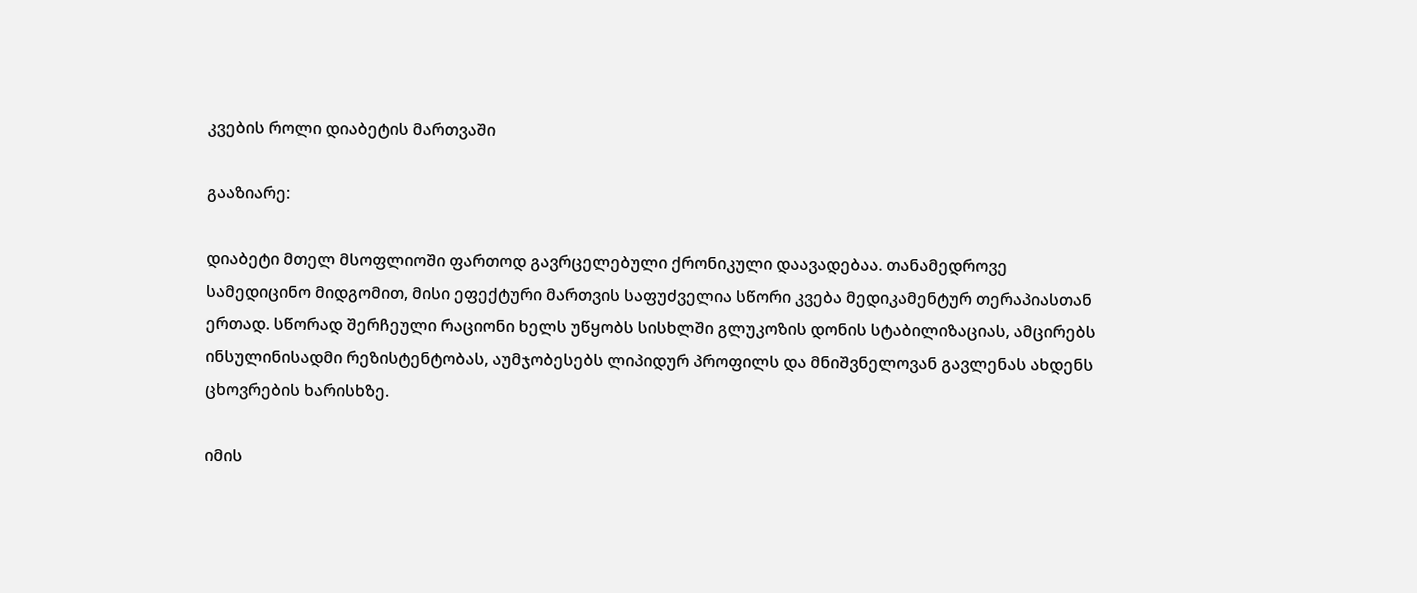კვების როლი დიაბეტის მართვაში

გააზიარე:

დიაბეტი მთელ მსოფლიოში ფართოდ გავრცელებული ქრონიკული დაავადებაა. თანამედროვე სამედიცინო მიდგომით, მისი ეფექტური მართვის საფუძველია სწორი კვება მედიკამენტურ თერაპიასთან ერთად. სწორად შერჩეული რაციონი ხელს უწყობს სისხლში გლუკოზის დონის სტაბილიზაციას, ამცირებს ინსულინისადმი რეზისტენტობას, აუმჯობესებს ლიპიდურ პროფილს და მნიშვნელოვან გავლენას ახდენს ცხოვრების ხარისხზე.

იმის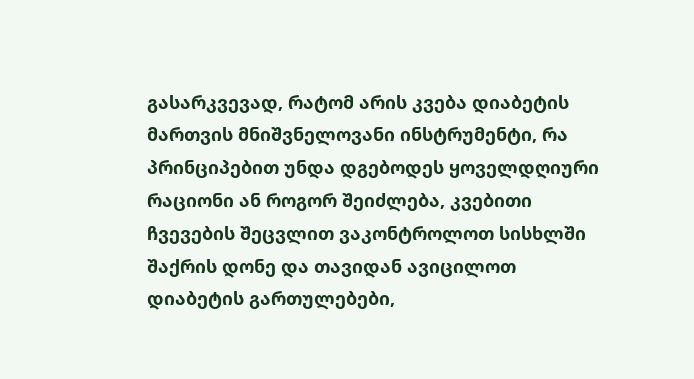გასარკვევად, რატომ არის კვება დიაბეტის მართვის მნიშვნელოვანი ინსტრუმენტი, რა პრინციპებით უნდა დგებოდეს ყოველდღიური რაციონი ან როგორ შეიძლება, კვებითი ჩვევების შეცვლით ვაკონტროლოთ სისხლში შაქრის დონე და თავიდან ავიცილოთ დიაბეტის გართულებები,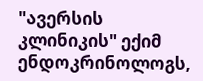"ავერსის კლინიკის" ექიმ ენდოკრინოლოგს,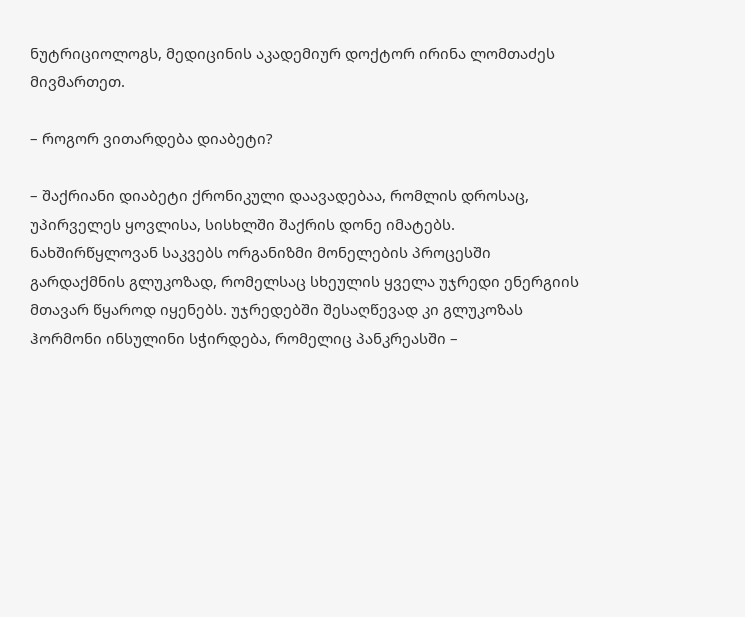ნუტრიციოლოგს, მედიცინის აკადემიურ დოქტორ ირინა ლომთაძეს მივმართეთ.

– როგორ ვითარდება დიაბეტი?

– შაქრიანი დიაბეტი ქრონიკული დაავადებაა, რომლის დროსაც, უპირველეს ყოვლისა, სისხლში შაქრის დონე იმატებს. ნახშირწყლოვან საკვებს ორგანიზმი მონელების პროცესში გარდაქმნის გლუკოზად, რომელსაც სხეულის ყველა უჯრედი ენერგიის მთავარ წყაროდ იყენებს. უჯრედებში შესაღწევად კი გლუკოზას ჰორმონი ინსულინი სჭირდება, რომელიც პანკრეასში –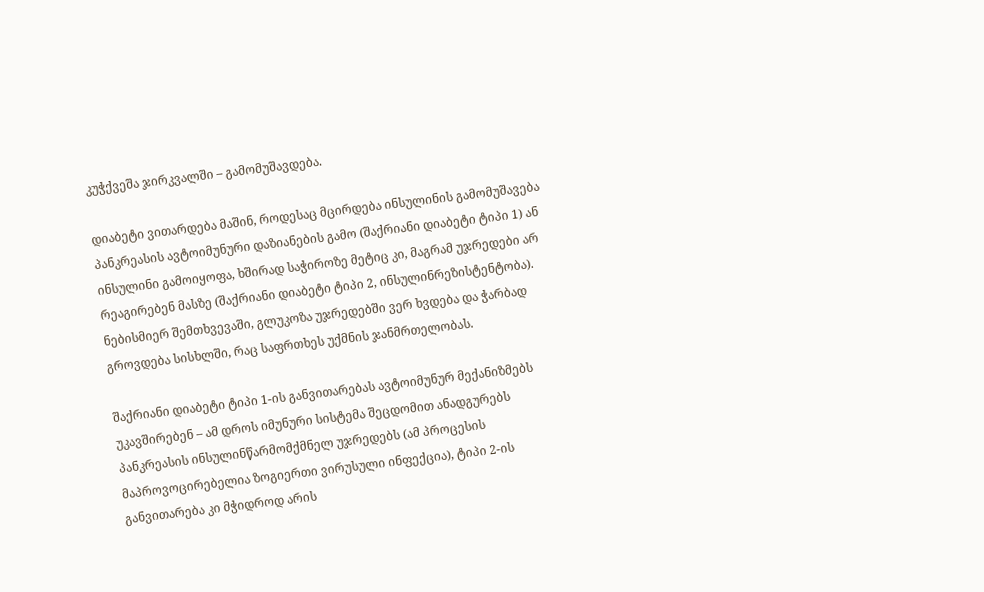კუჭქვეშა ჯირკვალში – გამომუშავდება.

დიაბეტი ვითარდება მაშინ, როდესაც მცირდება ინსულინის გამომუშავება პანკრეასის ავტოიმუნური დაზიანების გამო (შაქრიანი დიაბეტი ტიპი 1) ან ინსულინი გამოიყოფა, ხშირად საჭიროზე მეტიც კი, მაგრამ უჯრედები არ რეაგირებენ მასზე (შაქრიანი დიაბეტი ტიპი 2, ინსულინრეზისტენტობა). ნებისმიერ შემთხვევაში, გლუკოზა უჯრედებში ვერ ხვდება და ჭარბად გროვდება სისხლში, რაც საფრთხეს უქმნის ჯანმრთელობას.

შაქრიანი დიაბეტი ტიპი 1-ის განვითარებას ავტოიმუნურ მექანიზმებს უკავშირებენ – ამ დროს იმუნური სისტემა შეცდომით ანადგურებს პანკრეასის ინსულინწარმომქმნელ უჯრედებს (ამ პროცესის მაპროვოცირებელია ზოგიერთი ვირუსული ინფექცია), ტიპი 2-ის განვითარება კი მჭიდროდ არის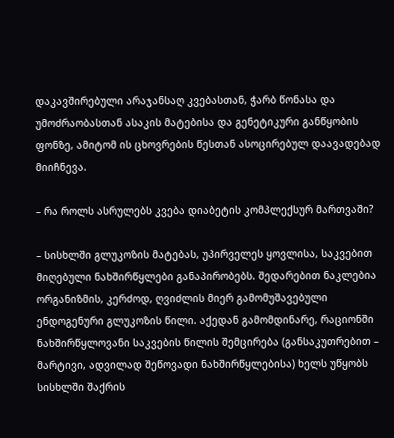დაკავშირებული არაჯანსაღ კვებასთან, ჭარბ წონასა და უმოძრაობასთან ასაკის მატებისა და გენეტიკური განწყობის ფონზე, ამიტომ ის ცხოვრების წესთან ასოცირებულ დაავადებად მიიჩნევა.

– რა როლს ასრულებს კვება დიაბეტის კომპლექსურ მართვაში?

– სისხლში გლუკოზის მატებას, უპირველეს ყოვლისა, საკვებით მიღებული ნახშირწყლები განაპირობებს. შედარებით ნაკლებია ორგანიზმის, კერძოდ, ღვიძლის მიერ გამომუშავებული ენდოგენური გლუკოზის წილი. აქედან გამომდინარე, რაციონში ნახშირწყლოვანი საკვების წილის შემცირება (განსაკუთრებით – მარტივი, ადვილად შეწოვადი ნახშირწყლებისა) ხელს უწყობს სისხლში შაქრის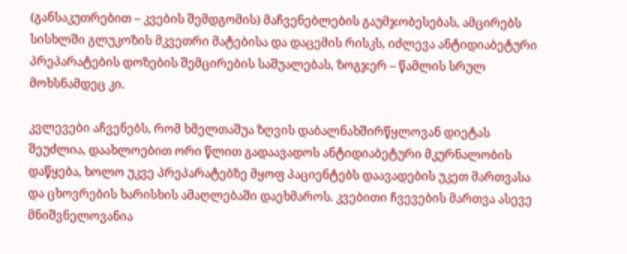(განსაკუთრებით – კვების შემდგომის) მაჩვენებლების გაუმჯობესებას, ამცირებს სისხლში გლუკოზის მკვეთრი მატებისა და დაცემის რისკს, იძლევა ანტიდიაბეტური პრეპარატების დოზების შემცირების საშუალებას, ზოგჯერ – წამლის სრულ მოხსნამდეც კი.

კვლევები აჩვენებს, რომ ხმელთაშუა ზღვის დაბალნახშირწყლოვან დიეტას შეუძლია, დაახლოებით ორი წლით გადაავადოს ანტიდიაბეტური მკურნალობის დაწყება, ხოლო უკვე პრეპარატებზე მყოფ პაციენტებს დაავადების უკეთ მართვასა და ცხოვრების ხარისხის ამაღლებაში დაეხმაროს. კვებითი ჩვევების მართვა ასევე მნიშვნელოვანია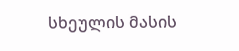სხეულის მასის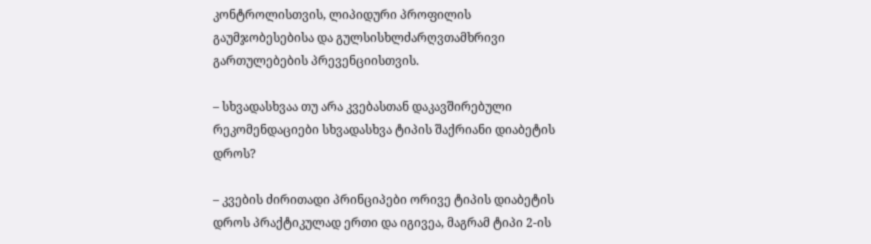კონტროლისთვის, ლიპიდური პროფილის გაუმჯობესებისა და გულსისხლძარღვთამხრივი გართულებების პრევენციისთვის.

– სხვადასხვაა თუ არა კვებასთან დაკავშირებული რეკომენდაციები სხვადასხვა ტიპის შაქრიანი დიაბეტის დროს?

– კვების ძირითადი პრინციპები ორივე ტიპის დიაბეტის დროს პრაქტიკულად ერთი და იგივეა, მაგრამ ტიპი 2-ის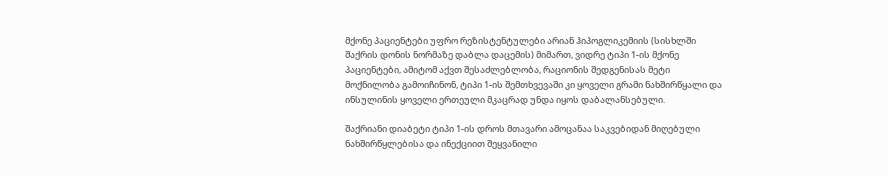მქონე პაციენტები უფრო რეზისტენტულები არიან ჰიპოგლიკემიის (სისხლში შაქრის დონის ნორმაზე დაბლა დაცემის) მიმართ, ვიდრე ტიპი 1-ის მქონე პაციენტები, ამიტომ აქვთ შესაძლებლობა, რაციონის შედგენისას მეტი მოქნილობა გამოიჩინონ, ტიპი 1-ის შემთხვევაში კი ყოველი გრამი ნახშირწყალი და ინსულინის ყოველი ერთეული მკაცრად უნდა იყოს დაბალანსებული.

შაქრიანი დიაბეტი ტიპი 1-ის დროს მთავარი ამოცანაა საკვებიდან მიღებული ნახშირწყლებისა და ინექციით შეყვანილი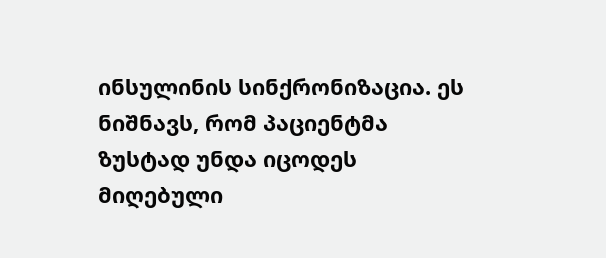ინსულინის სინქრონიზაცია. ეს ნიშნავს, რომ პაციენტმა ზუსტად უნდა იცოდეს მიღებული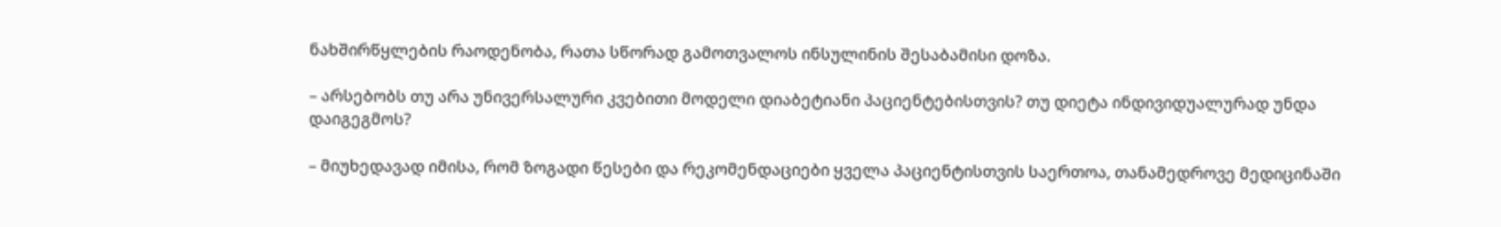ნახშირწყლების რაოდენობა, რათა სწორად გამოთვალოს ინსულინის შესაბამისი დოზა.

– არსებობს თუ არა უნივერსალური კვებითი მოდელი დიაბეტიანი პაციენტებისთვის? თუ დიეტა ინდივიდუალურად უნდა დაიგეგმოს?

– მიუხედავად იმისა, რომ ზოგადი წესები და რეკომენდაციები ყველა პაციენტისთვის საერთოა, თანამედროვე მედიცინაში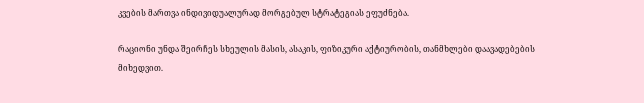კვების მართვა ინდივიდუალურად მორგებულ სტრატეგიას ეფუძნება.

რაციონი უნდა შეირჩეს სხეულის მასის, ასაკის, ფიზიკური აქტიურობის, თანმხლები დაავადებების მიხედვით.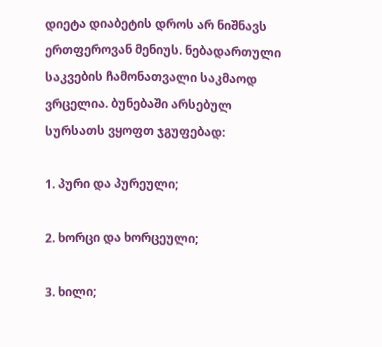დიეტა დიაბეტის დროს არ ნიშნავს ერთფეროვან მენიუს. ნებადართული საკვების ჩამონათვალი საკმაოდ ვრცელია. ბუნებაში არსებულ სურსათს ვყოფთ ჯგუფებად:

1. პური და პურეული;

2. ხორცი და ხორცეული;

3. ხილი;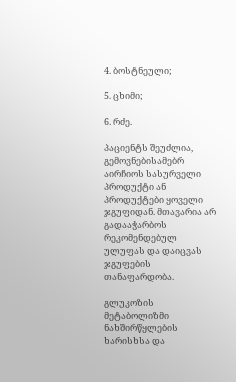4. ბოსტნეული;

5. ცხიმი;

6. რძე.

პაციენტს შეუძლია, გემოვნებისამებრ აირჩიოს სასურველი პროდუქტი ან პროდუქტები ყოველი ჯგუფიდან. მთავარია არ გადააჭარბოს რეკომენდებულ ულუფას და დაიცვას ჯგუფების თანაფარდობა.

გლუკოზის მეტაბოლიზმი ნახშირწყლების ხარისხსა და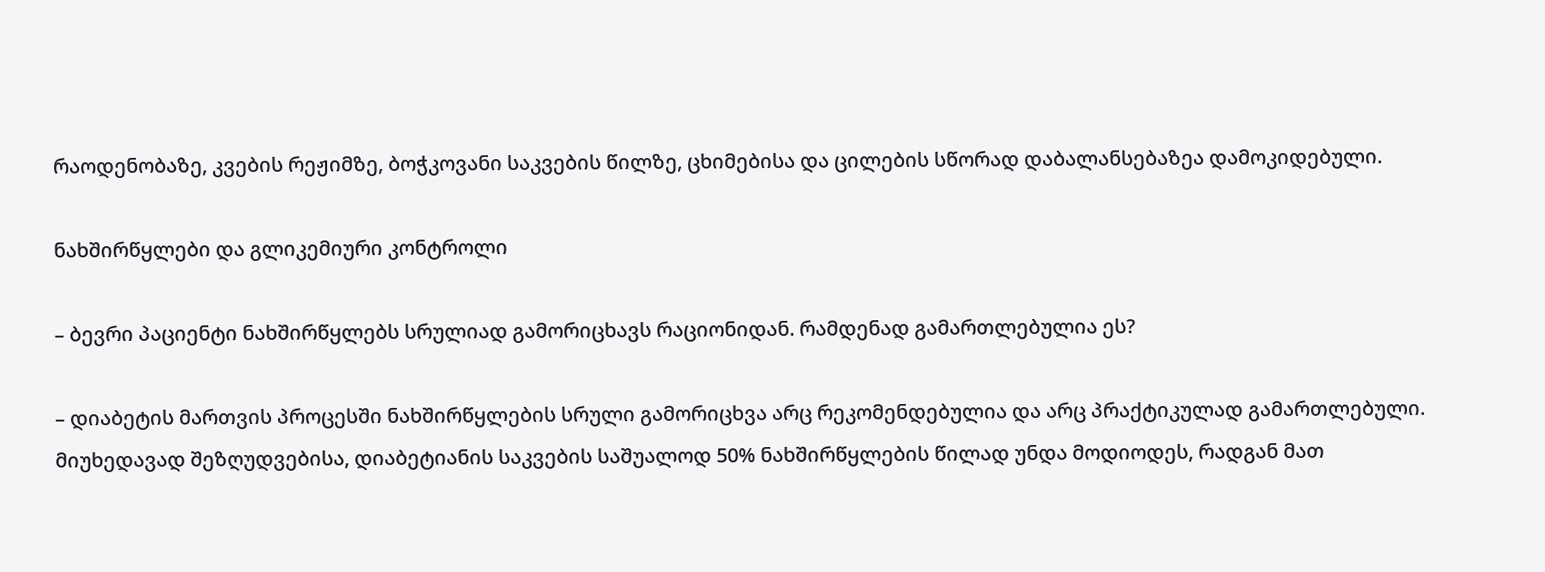რაოდენობაზე, კვების რეჟიმზე, ბოჭკოვანი საკვების წილზე, ცხიმებისა და ცილების სწორად დაბალანსებაზეა დამოკიდებული.

ნახშირწყლები და გლიკემიური კონტროლი

– ბევრი პაციენტი ნახშირწყლებს სრულიად გამორიცხავს რაციონიდან. რამდენად გამართლებულია ეს?

– დიაბეტის მართვის პროცესში ნახშირწყლების სრული გამორიცხვა არც რეკომენდებულია და არც პრაქტიკულად გამართლებული. მიუხედავად შეზღუდვებისა, დიაბეტიანის საკვების საშუალოდ 50% ნახშირწყლების წილად უნდა მოდიოდეს, რადგან მათ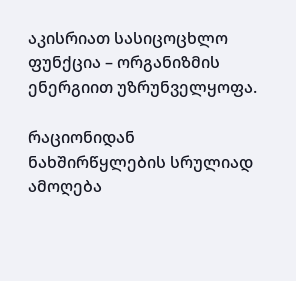აკისრიათ სასიცოცხლო ფუნქცია – ორგანიზმის ენერგიით უზრუნველყოფა.

რაციონიდან ნახშირწყლების სრულიად ამოღება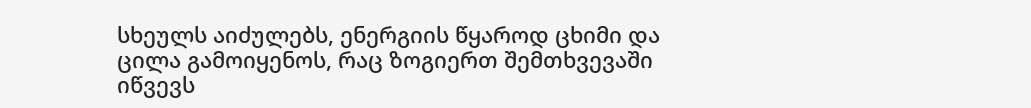სხეულს აიძულებს, ენერგიის წყაროდ ცხიმი და ცილა გამოიყენოს, რაც ზოგიერთ შემთხვევაში იწვევს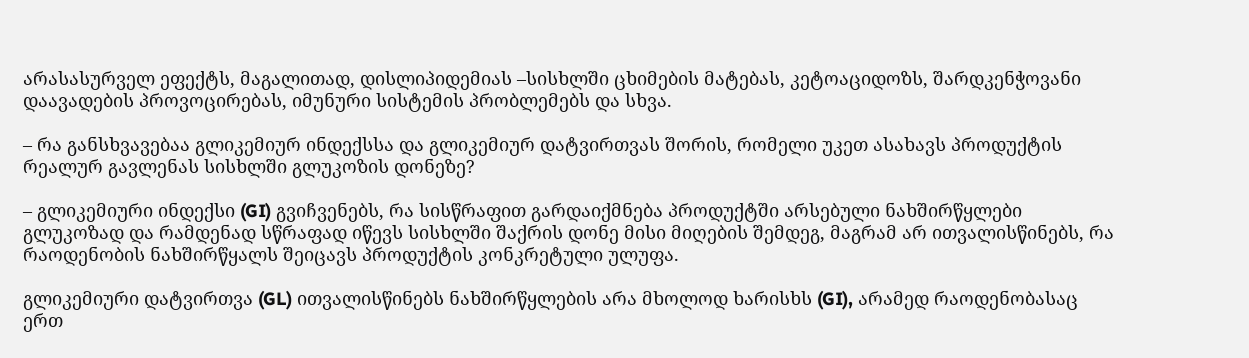არასასურველ ეფექტს, მაგალითად, დისლიპიდემიას –სისხლში ცხიმების მატებას, კეტოაციდოზს, შარდკენჭოვანი დაავადების პროვოცირებას, იმუნური სისტემის პრობლემებს და სხვა.

– რა განსხვავებაა გლიკემიურ ინდექსსა და გლიკემიურ დატვირთვას შორის, რომელი უკეთ ასახავს პროდუქტის რეალურ გავლენას სისხლში გლუკოზის დონეზე?

– გლიკემიური ინდექსი (GI) გვიჩვენებს, რა სისწრაფით გარდაიქმნება პროდუქტში არსებული ნახშირწყლები გლუკოზად და რამდენად სწრაფად იწევს სისხლში შაქრის დონე მისი მიღების შემდეგ, მაგრამ არ ითვალისწინებს, რა რაოდენობის ნახშირწყალს შეიცავს პროდუქტის კონკრეტული ულუფა.

გლიკემიური დატვირთვა (GL) ითვალისწინებს ნახშირწყლების არა მხოლოდ ხარისხს (GI), არამედ რაოდენობასაც ერთ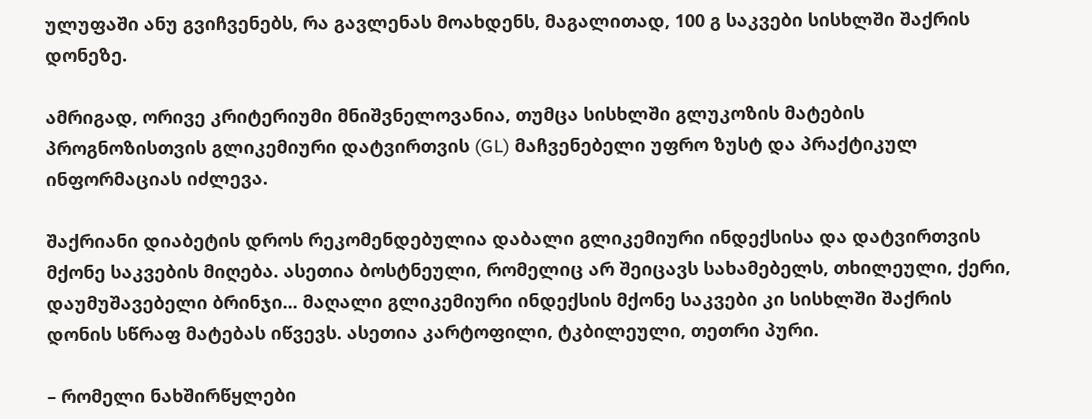ულუფაში ანუ გვიჩვენებს, რა გავლენას მოახდენს, მაგალითად, 100 გ საკვები სისხლში შაქრის დონეზე.

ამრიგად, ორივე კრიტერიუმი მნიშვნელოვანია, თუმცა სისხლში გლუკოზის მატების პროგნოზისთვის გლიკემიური დატვირთვის (GL) მაჩვენებელი უფრო ზუსტ და პრაქტიკულ ინფორმაციას იძლევა.

შაქრიანი დიაბეტის დროს რეკომენდებულია დაბალი გლიკემიური ინდექსისა და დატვირთვის მქონე საკვების მიღება. ასეთია ბოსტნეული, რომელიც არ შეიცავს სახამებელს, თხილეული, ქერი, დაუმუშავებელი ბრინჯი... მაღალი გლიკემიური ინდექსის მქონე საკვები კი სისხლში შაქრის დონის სწრაფ მატებას იწვევს. ასეთია კარტოფილი, ტკბილეული, თეთრი პური.

– რომელი ნახშირწყლები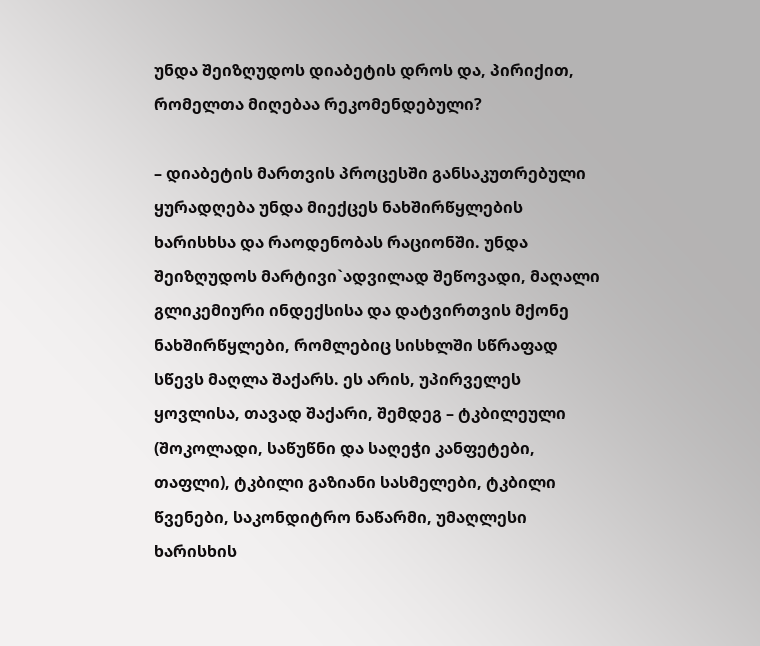უნდა შეიზღუდოს დიაბეტის დროს და, პირიქით, რომელთა მიღებაა რეკომენდებული?

– დიაბეტის მართვის პროცესში განსაკუთრებული ყურადღება უნდა მიექცეს ნახშირწყლების ხარისხსა და რაოდენობას რაციონში. უნდა შეიზღუდოს მარტივი`ადვილად შეწოვადი, მაღალი გლიკემიური ინდექსისა და დატვირთვის მქონე ნახშირწყლები, რომლებიც სისხლში სწრაფად სწევს მაღლა შაქარს. ეს არის, უპირველეს ყოვლისა, თავად შაქარი, შემდეგ – ტკბილეული (შოკოლადი, საწუწნი და საღეჭი კანფეტები, თაფლი), ტკბილი გაზიანი სასმელები, ტკბილი წვენები, საკონდიტრო ნაწარმი, უმაღლესი ხარისხის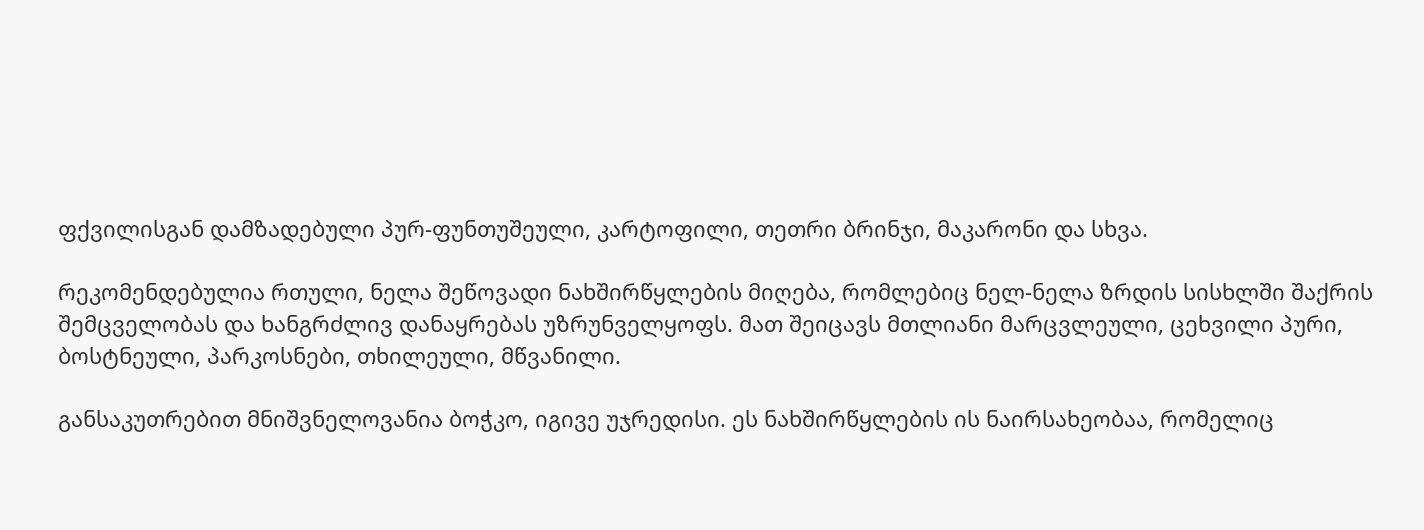ფქვილისგან დამზადებული პურ-ფუნთუშეული, კარტოფილი, თეთრი ბრინჯი, მაკარონი და სხვა.

რეკომენდებულია რთული, ნელა შეწოვადი ნახშირწყლების მიღება, რომლებიც ნელ-ნელა ზრდის სისხლში შაქრის შემცველობას და ხანგრძლივ დანაყრებას უზრუნველყოფს. მათ შეიცავს მთლიანი მარცვლეული, ცეხვილი პური, ბოსტნეული, პარკოსნები, თხილეული, მწვანილი.

განსაკუთრებით მნიშვნელოვანია ბოჭკო, იგივე უჯრედისი. ეს ნახშირწყლების ის ნაირსახეობაა, რომელიც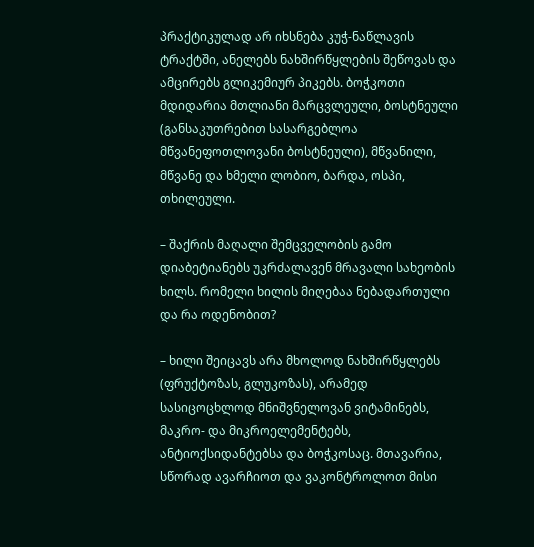პრაქტიკულად არ იხსნება კუჭ-ნაწლავის ტრაქტში, ანელებს ნახშირწყლების შეწოვას და ამცირებს გლიკემიურ პიკებს. ბოჭკოთი მდიდარია მთლიანი მარცვლეული, ბოსტნეული (განსაკუთრებით სასარგებლოა მწვანეფოთლოვანი ბოსტნეული), მწვანილი, მწვანე და ხმელი ლობიო, ბარდა, ოსპი, თხილეული.

– შაქრის მაღალი შემცველობის გამო დიაბეტიანებს უკრძალავენ მრავალი სახეობის ხილს. რომელი ხილის მიღებაა ნებადართული და რა ოდენობით?

– ხილი შეიცავს არა მხოლოდ ნახშირწყლებს (ფრუქტოზას, გლუკოზას), არამედ სასიცოცხლოდ მნიშვნელოვან ვიტამინებს, მაკრო- და მიკროელემენტებს, ანტიოქსიდანტებსა და ბოჭკოსაც. მთავარია, სწორად ავარჩიოთ და ვაკონტროლოთ მისი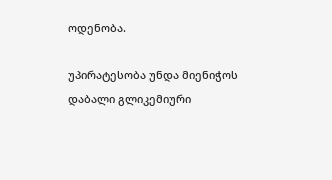ოდენობა.

უპირატესობა უნდა მიენიჭოს დაბალი გლიკემიური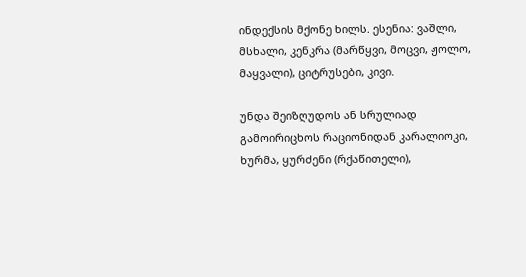ინდექსის მქონე ხილს. ესენია: ვაშლი, მსხალი, კენკრა (მარწყვი, მოცვი, ჟოლო, მაყვალი), ციტრუსები, კივი.

უნდა შეიზღუდოს ან სრულიად გამოირიცხოს რაციონიდან კარალიოკი, ხურმა, ყურძენი (რქაწითელი),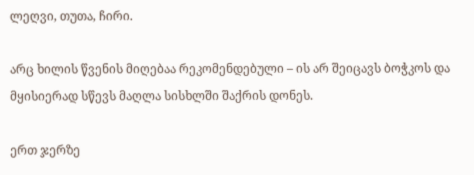ლეღვი, თუთა, ჩირი.

არც ხილის წვენის მიღებაა რეკომენდებული – ის არ შეიცავს ბოჭკოს და მყისიერად სწევს მაღლა სისხლში შაქრის დონეს.

ერთ ჯერზე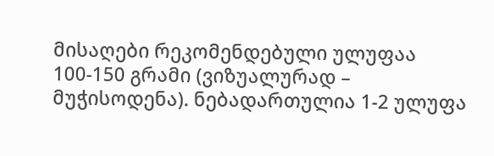მისაღები რეკომენდებული ულუფაა 100-150 გრამი (ვიზუალურად – მუჭისოდენა). ნებადართულია 1-2 ულუფა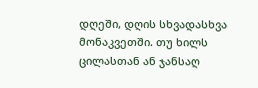დღეში, დღის სხვადასხვა მონაკვეთში. თუ ხილს ცილასთან ან ჯანსაღ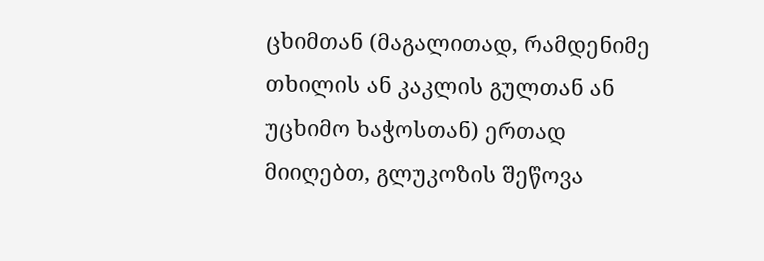ცხიმთან (მაგალითად, რამდენიმე თხილის ან კაკლის გულთან ან უცხიმო ხაჭოსთან) ერთად მიიღებთ, გლუკოზის შეწოვა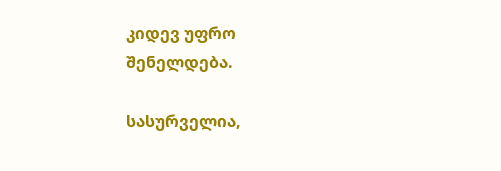კიდევ უფრო შენელდება.

სასურველია,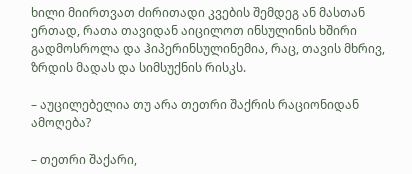ხილი მიირთვათ ძირითადი კვების შემდეგ ან მასთან ერთად, რათა თავიდან აიცილოთ ინსულინის ხშირი გადმოსროლა და ჰიპერინსულინემია, რაც, თავის მხრივ, ზრდის მადას და სიმსუქნის რისკს.

– აუცილებელია თუ არა თეთრი შაქრის რაციონიდან ამოღება?

– თეთრი შაქარი,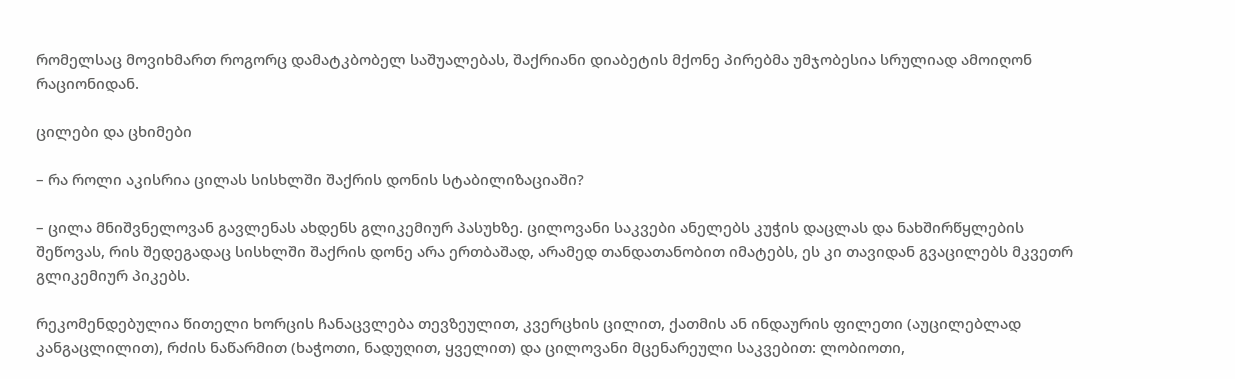რომელსაც მოვიხმართ როგორც დამატკბობელ საშუალებას, შაქრიანი დიაბეტის მქონე პირებმა უმჯობესია სრულიად ამოიღონ რაციონიდან.

ცილები და ცხიმები

– რა როლი აკისრია ცილას სისხლში შაქრის დონის სტაბილიზაციაში?

– ცილა მნიშვნელოვან გავლენას ახდენს გლიკემიურ პასუხზე. ცილოვანი საკვები ანელებს კუჭის დაცლას და ნახშირწყლების შეწოვას, რის შედეგადაც სისხლში შაქრის დონე არა ერთბაშად, არამედ თანდათანობით იმატებს, ეს კი თავიდან გვაცილებს მკვეთრ გლიკემიურ პიკებს.

რეკომენდებულია წითელი ხორცის ჩანაცვლება თევზეულით, კვერცხის ცილით, ქათმის ან ინდაურის ფილეთი (აუცილებლად კანგაცლილით), რძის ნაწარმით (ხაჭოთი, ნადუღით, ყველით) და ცილოვანი მცენარეული საკვებით: ლობიოთი,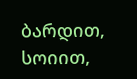ბარდით, სოიით,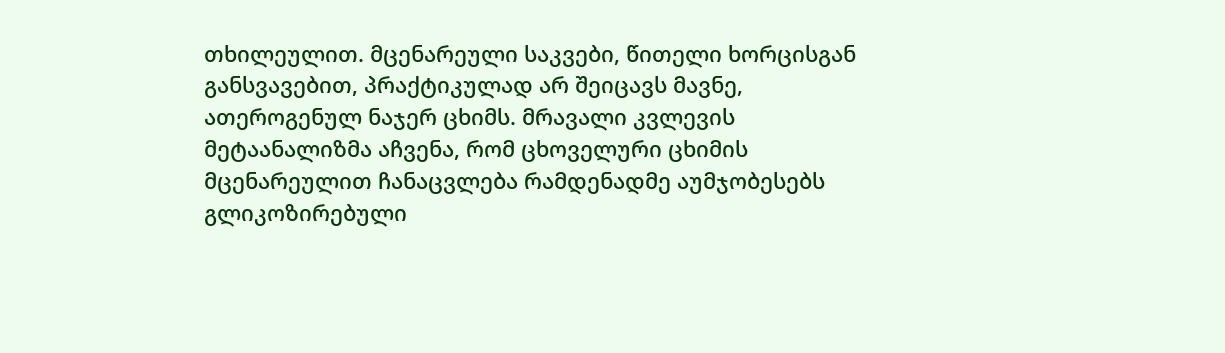თხილეულით. მცენარეული საკვები, წითელი ხორცისგან განსვავებით, პრაქტიკულად არ შეიცავს მავნე, ათეროგენულ ნაჯერ ცხიმს. მრავალი კვლევის მეტაანალიზმა აჩვენა, რომ ცხოველური ცხიმის მცენარეულით ჩანაცვლება რამდენადმე აუმჯობესებს გლიკოზირებული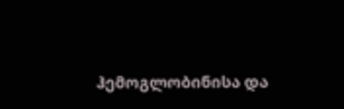ჰემოგლობინისა და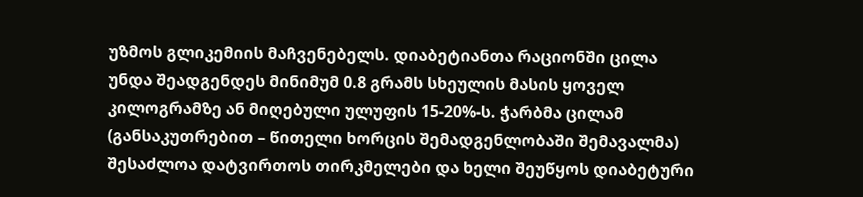უზმოს გლიკემიის მაჩვენებელს. დიაბეტიანთა რაციონში ცილა უნდა შეადგენდეს მინიმუმ 0.8 გრამს სხეულის მასის ყოველ კილოგრამზე ან მიღებული ულუფის 15-20%-ს. ჭარბმა ცილამ (განსაკუთრებით – წითელი ხორცის შემადგენლობაში შემავალმა) შესაძლოა დატვირთოს თირკმელები და ხელი შეუწყოს დიაბეტური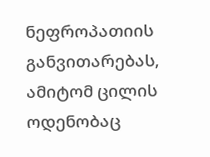ნეფროპათიის განვითარებას, ამიტომ ცილის ოდენობაც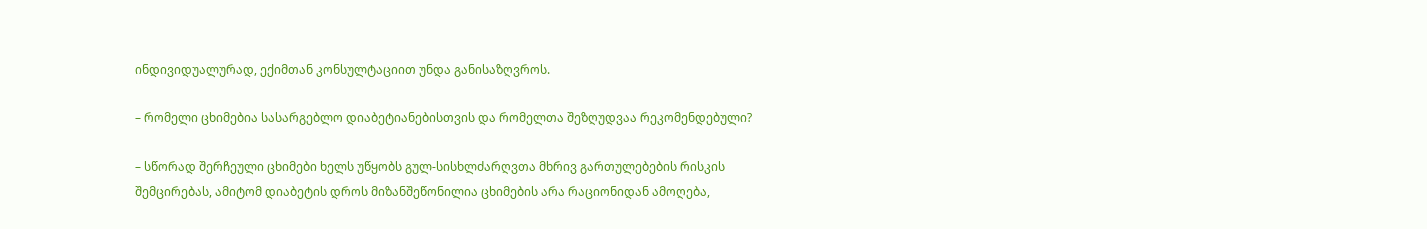ინდივიდუალურად, ექიმთან კონსულტაციით უნდა განისაზღვროს.

– რომელი ცხიმებია სასარგებლო დიაბეტიანებისთვის და რომელთა შეზღუდვაა რეკომენდებული?

– სწორად შერჩეული ცხიმები ხელს უწყობს გულ-სისხლძარღვთა მხრივ გართულებების რისკის შემცირებას, ამიტომ დიაბეტის დროს მიზანშეწონილია ცხიმების არა რაციონიდან ამოღება,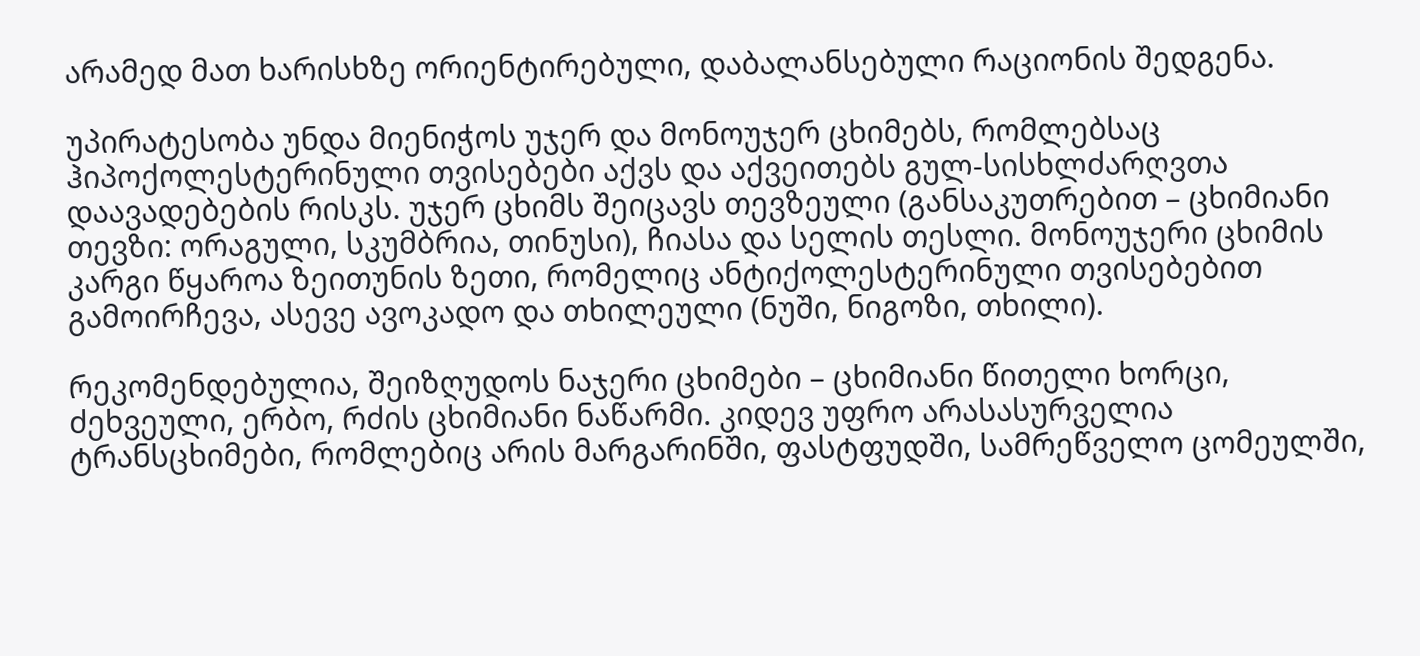არამედ მათ ხარისხზე ორიენტირებული, დაბალანსებული რაციონის შედგენა.

უპირატესობა უნდა მიენიჭოს უჯერ და მონოუჯერ ცხიმებს, რომლებსაც ჰიპოქოლესტერინული თვისებები აქვს და აქვეითებს გულ-სისხლძარღვთა დაავადებების რისკს. უჯერ ცხიმს შეიცავს თევზეული (განსაკუთრებით – ცხიმიანი თევზი: ორაგული, სკუმბრია, თინუსი), ჩიასა და სელის თესლი. მონოუჯერი ცხიმის კარგი წყაროა ზეითუნის ზეთი, რომელიც ანტიქოლესტერინული თვისებებით გამოირჩევა, ასევე ავოკადო და თხილეული (ნუში, ნიგოზი, თხილი).

რეკომენდებულია, შეიზღუდოს ნაჯერი ცხიმები – ცხიმიანი წითელი ხორცი, ძეხვეული, ერბო, რძის ცხიმიანი ნაწარმი. კიდევ უფრო არასასურველია ტრანსცხიმები, რომლებიც არის მარგარინში, ფასტფუდში, სამრეწველო ცომეულში,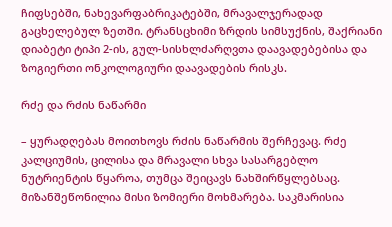ჩიფსებში, ნახევარფაბრიკატებში, მრავალჯერადად გაცხელებულ ზეთში. ტრანსცხიმი ზრდის სიმსუქნის, შაქრიანი დიაბეტი ტიპი 2-ის, გულ-სისხლძარღვთა დაავადებებისა და ზოგიერთი ონკოლოგიური დაავადების რისკს.

რძე და რძის ნაწარმი

– ყურადღებას მოითხოვს რძის ნაწარმის შერჩევაც. რძე კალციუმის, ცილისა და მრავალი სხვა სასარგებლო ნუტრიენტის წყაროა, თუმცა შეიცავს ნახშირწყლებსაც. მიზანშეწონილია მისი ზომიერი მოხმარება. საკმარისია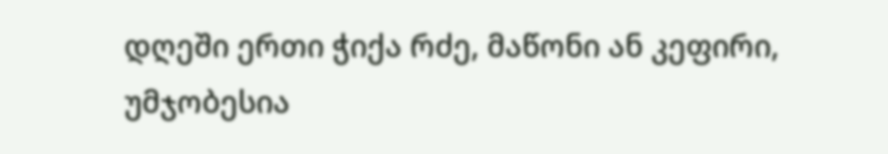დღეში ერთი ჭიქა რძე, მაწონი ან კეფირი, უმჯობესია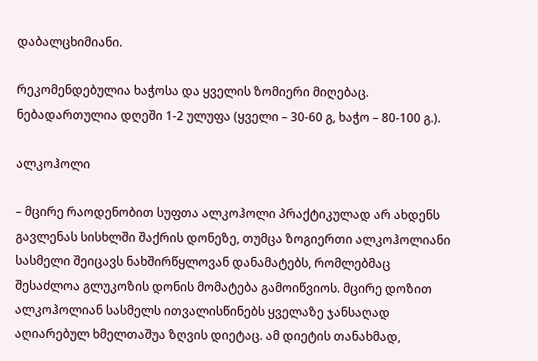დაბალცხიმიანი.

რეკომენდებულია ხაჭოსა და ყველის ზომიერი მიღებაც. ნებადართულია დღეში 1-2 ულუფა (ყველი – 30-60 გ, ხაჭო – 80-100 გ.).

ალკოჰოლი

– მცირე რაოდენობით სუფთა ალკოჰოლი პრაქტიკულად არ ახდენს გავლენას სისხლში შაქრის დონეზე, თუმცა ზოგიერთი ალკოჰოლიანი სასმელი შეიცავს ნახშირწყლოვან დანამატებს, რომლებმაც შესაძლოა გლუკოზის დონის მომატება გამოიწვიოს. მცირე დოზით ალკოჰოლიან სასმელს ითვალისწინებს ყველაზე ჯანსაღად აღიარებულ ხმელთაშუა ზღვის დიეტაც. ამ დიეტის თანახმად,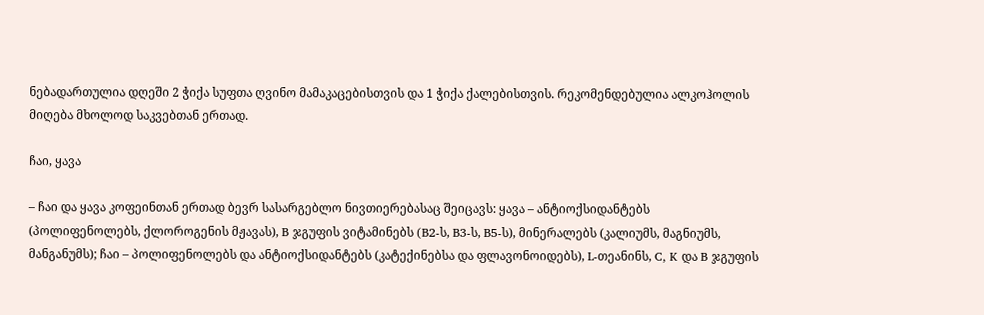ნებადართულია დღეში 2 ჭიქა სუფთა ღვინო მამაკაცებისთვის და 1 ჭიქა ქალებისთვის. რეკომენდებულია ალკოჰოლის მიღება მხოლოდ საკვებთან ერთად.

ჩაი, ყავა

– ჩაი და ყავა კოფეინთან ერთად ბევრ სასარგებლო ნივთიერებასაც შეიცავს: ყავა – ანტიოქსიდანტებს (პოლიფენოლებს, ქლოროგენის მჟავას), B ჯგუფის ვიტამინებს (B2-ს, B3-ს, B5-ს), მინერალებს (კალიუმს, მაგნიუმს, მანგანუმს); ჩაი – პოლიფენოლებს და ანტიოქსიდანტებს (კატექინებსა და ფლავონოიდებს), L-თეანინს, C, K და B ჯგუფის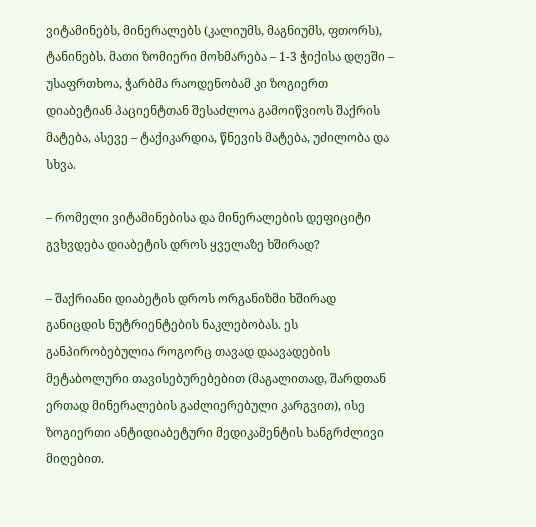ვიტამინებს, მინერალებს (კალიუმს, მაგნიუმს, ფთორს), ტანინებს. მათი ზომიერი მოხმარება – 1-3 ჭიქისა დღეში – უსაფრთხოა, ჭარბმა რაოდენობამ კი ზოგიერთ დიაბეტიან პაციენტთან შესაძლოა გამოიწვიოს შაქრის მატება, ასევე – ტაქიკარდია, წნევის მატება, უძილობა და სხვა.

– რომელი ვიტამინებისა და მინერალების დეფიციტი გვხვდება დიაბეტის დროს ყველაზე ხშირად?

– შაქრიანი დიაბეტის დროს ორგანიზმი ხშირად განიცდის ნუტრიენტების ნაკლებობას. ეს განპირობებულია როგორც თავად დაავადების მეტაბოლური თავისებურებებით (მაგალითად, შარდთან ერთად მინერალების გაძლიერებული კარგვით), ისე ზოგიერთი ანტიდიაბეტური მედიკამენტის ხანგრძლივი მიღებით.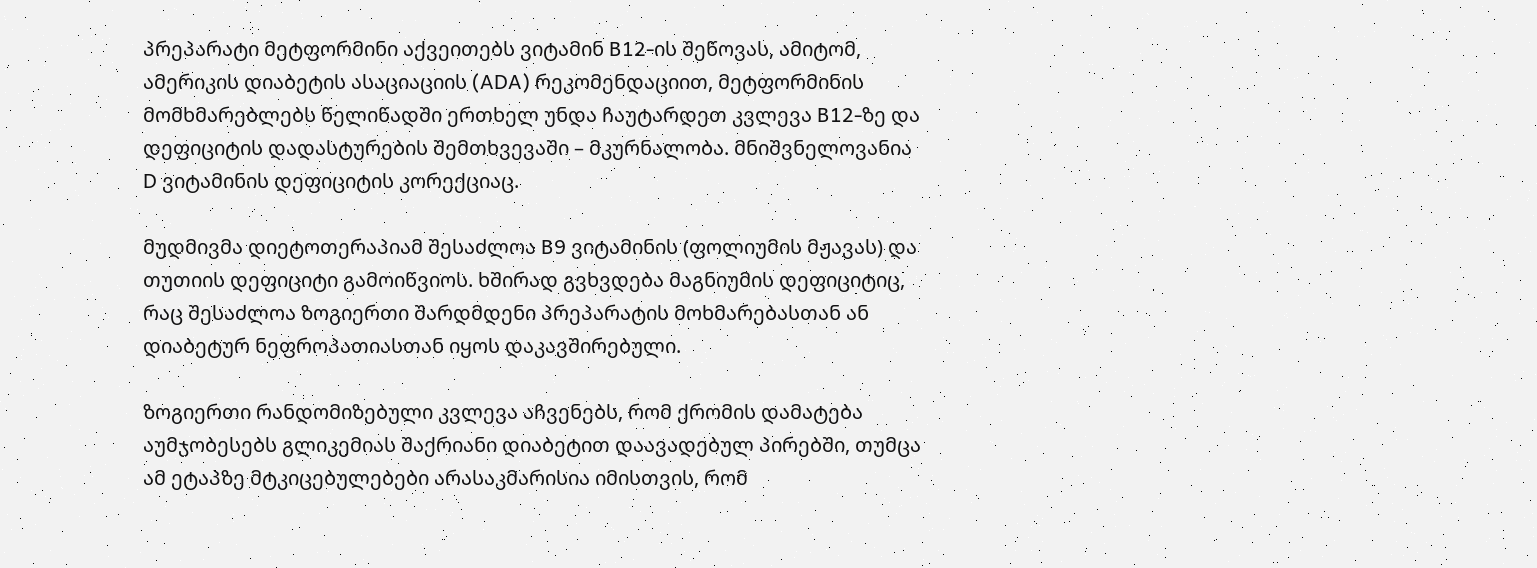პრეპარატი მეტფორმინი აქვეითებს ვიტამინ B12-ის შეწოვას, ამიტომ, ამერიკის დიაბეტის ასაციაციის (ADA) რეკომენდაციით, მეტფორმინის მომხმარებლებს წელიწადში ერთხელ უნდა ჩაუტარდეთ კვლევა B12-ზე და დეფიციტის დადასტურების შემთხვევაში – მკურნალობა. მნიშვნელოვანია D ვიტამინის დეფიციტის კორექციაც.

მუდმივმა დიეტოთერაპიამ შესაძლოა B9 ვიტამინის (ფოლიუმის მჟავას) და თუთიის დეფიციტი გამოიწვიოს. ხშირად გვხვდება მაგნიუმის დეფიციტიც, რაც შესაძლოა ზოგიერთი შარდმდენი პრეპარატის მოხმარებასთან ან დიაბეტურ ნეფროპათიასთან იყოს დაკავშირებული.

ზოგიერთი რანდომიზებული კვლევა აჩვენებს, რომ ქრომის დამატება აუმჯობესებს გლიკემიას შაქრიანი დიაბეტით დაავადებულ პირებში, თუმცა ამ ეტაპზე მტკიცებულებები არასაკმარისია იმისთვის, რომ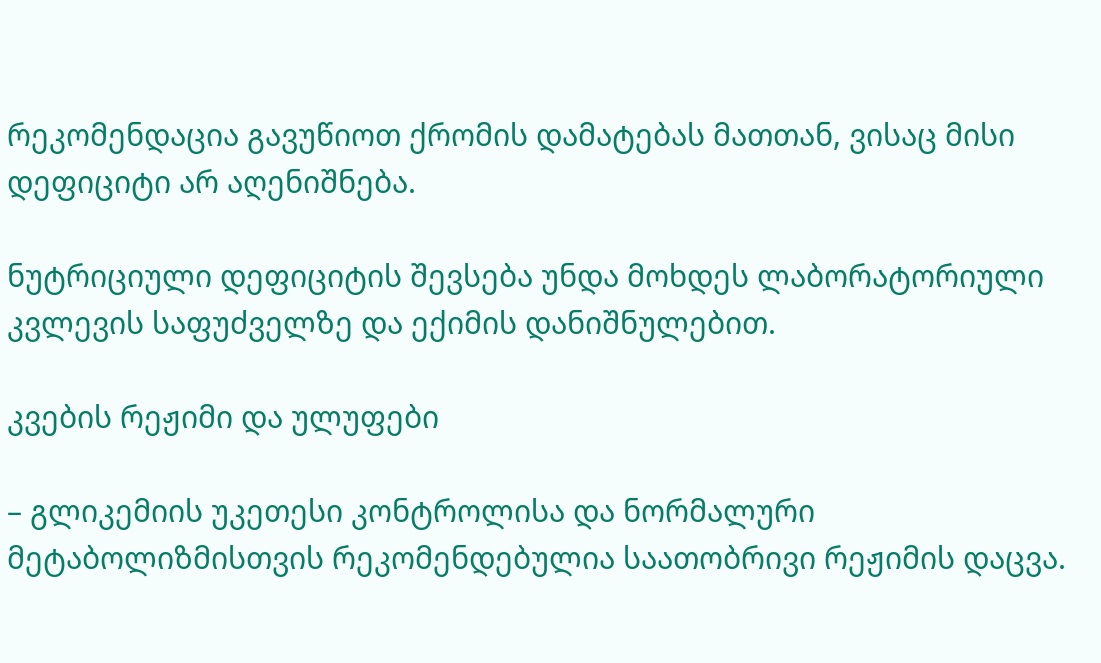რეკომენდაცია გავუწიოთ ქრომის დამატებას მათთან, ვისაც მისი დეფიციტი არ აღენიშნება.

ნუტრიციული დეფიციტის შევსება უნდა მოხდეს ლაბორატორიული კვლევის საფუძველზე და ექიმის დანიშნულებით.

კვების რეჟიმი და ულუფები

– გლიკემიის უკეთესი კონტროლისა და ნორმალური მეტაბოლიზმისთვის რეკომენდებულია საათობრივი რეჟიმის დაცვა.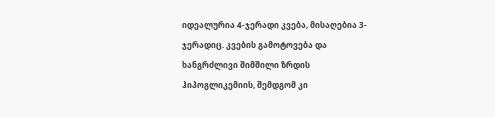იდეალურია 4-ჯერადი კვება, მისაღებია 3-ჯერადიც. კვების გამოტოვება და ხანგრძლივი შიმშილი ზრდის ჰიპოგლიკემიის, შემდგომ კი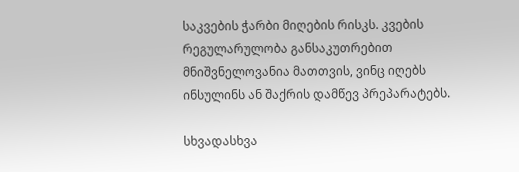საკვების ჭარბი მიღების რისკს. კვების რეგულარულობა განსაკუთრებით მნიშვნელოვანია მათთვის, ვინც იღებს ინსულინს ან შაქრის დამწევ პრეპარატებს.

სხვადასხვა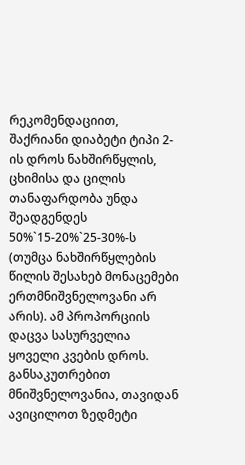რეკომენდაციით, შაქრიანი დიაბეტი ტიპი 2-ის დროს ნახშირწყლის, ცხიმისა და ცილის თანაფარდობა უნდა შეადგენდეს 50%`15-20%`25-30%-ს (თუმცა ნახშირწყლების წილის შესახებ მონაცემები ერთმნიშვნელოვანი არ არის). ამ პროპორციის დაცვა სასურველია ყოველი კვების დროს. განსაკუთრებით მნიშვნელოვანია, თავიდან ავიცილოთ ზედმეტი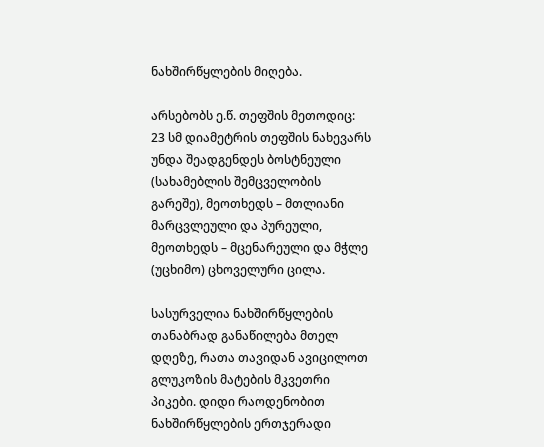ნახშირწყლების მიღება.

არსებობს ე.წ. თეფშის მეთოდიც: 23 სმ დიამეტრის თეფშის ნახევარს უნდა შეადგენდეს ბოსტნეული (სახამებლის შემცველობის გარეშე), მეოთხედს – მთლიანი მარცვლეული და პურეული, მეოთხედს – მცენარეული და მჭლე (უცხიმო) ცხოველური ცილა.

სასურველია ნახშირწყლების თანაბრად განაწილება მთელ დღეზე, რათა თავიდან ავიცილოთ გლუკოზის მატების მკვეთრი პიკები. დიდი რაოდენობით ნახშირწყლების ერთჯერადი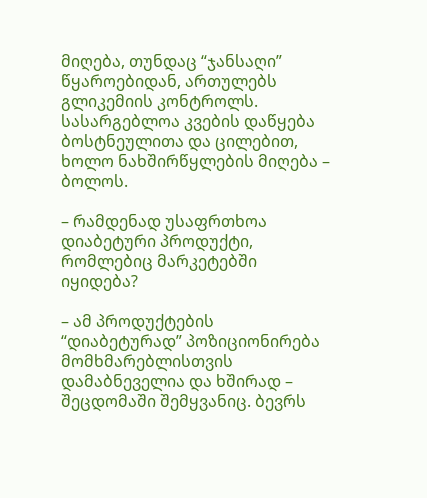მიღება, თუნდაც “ჯანსაღი” წყაროებიდან, ართულებს გლიკემიის კონტროლს. სასარგებლოა კვების დაწყება ბოსტნეულითა და ცილებით, ხოლო ნახშირწყლების მიღება – ბოლოს.

– რამდენად უსაფრთხოა დიაბეტური პროდუქტი, რომლებიც მარკეტებში იყიდება?

– ამ პროდუქტების “დიაბეტურად” პოზიციონირება მომხმარებლისთვის დამაბნეველია და ხშირად – შეცდომაში შემყვანიც. ბევრს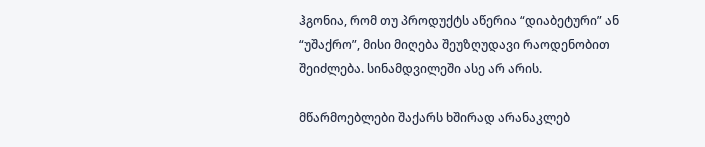ჰგონია, რომ თუ პროდუქტს აწერია “დიაბეტური” ან “უშაქრო”, მისი მიღება შეუზღუდავი რაოდენობით შეიძლება. სინამდვილეში ასე არ არის.

მწარმოებლები შაქარს ხშირად არანაკლებ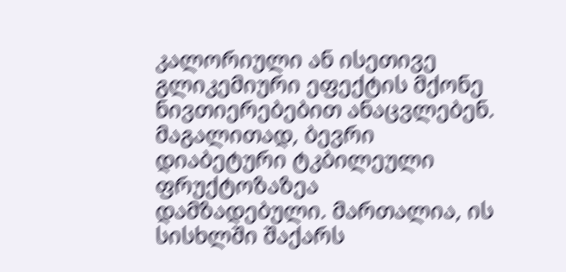კალორიული ან ისეთივე გლიკემიური ეფექტის მქონე ნივთიერებებით ანაცვლებენ. მაგალითად, ბევრი დიაბეტური ტკბილეული ფრუქტოზაზეა დამზადებული. მართალია, ის სისხლში შაქარს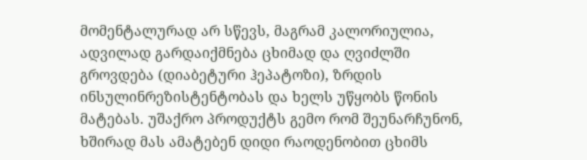მომენტალურად არ სწევს, მაგრამ კალორიულია, ადვილად გარდაიქმნება ცხიმად და ღვიძლში გროვდება (დიაბეტური ჰეპატოზი), ზრდის ინსულინრეზისტენტობას და ხელს უწყობს წონის მატებას. უშაქრო პროდუქტს გემო რომ შეუნარჩუნონ, ხშირად მას ამატებენ დიდი რაოდენობით ცხიმს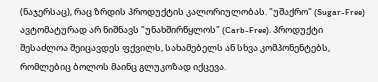(ნაჯერსაც), რაც ზრდის პროდუქტის კალორიულობას. "უშაქრო" (Sugar-Free) ავტომატურად არ ნიშნავს "უნახშირწყლოს" (Carb-Free). პროდუქტი შესაძლოა შეიცავდეს ფქვილს, სახამებელს ან სხვა კომპონენტებს, რომლებიც ბოლოს მაინც გლუკოზად იქცევა.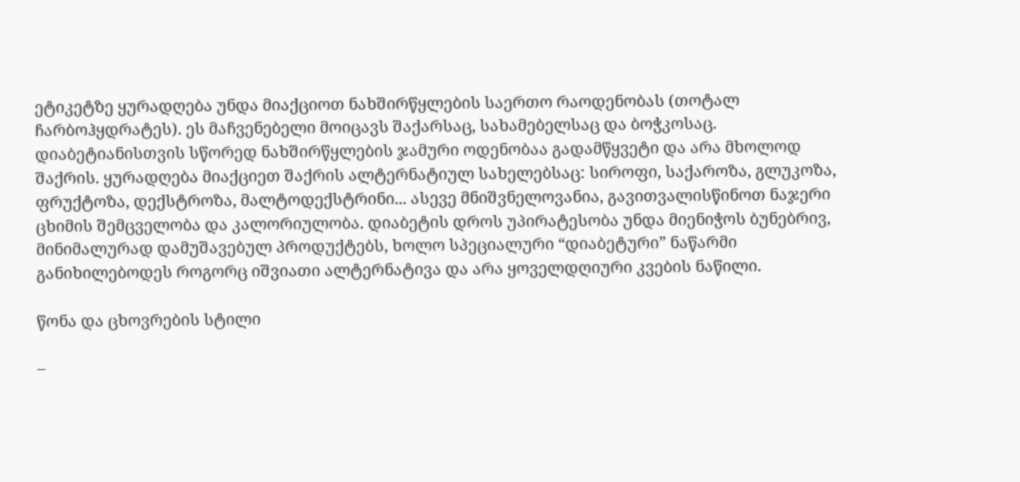ეტიკეტზე ყურადღება უნდა მიაქციოთ ნახშირწყლების საერთო რაოდენობას (თოტალ ჩარბოჰყდრატეს). ეს მაჩვენებელი მოიცავს შაქარსაც, სახამებელსაც და ბოჭკოსაც. დიაბეტიანისთვის სწორედ ნახშირწყლების ჯამური ოდენობაა გადამწყვეტი და არა მხოლოდ შაქრის. ყურადღება მიაქციეთ შაქრის ალტერნატიულ სახელებსაც: სიროფი, საქაროზა, გლუკოზა, ფრუქტოზა, დექსტროზა, მალტოდექსტრინი... ასევე მნიშვნელოვანია, გავითვალისწინოთ ნაჯერი ცხიმის შემცველობა და კალორიულობა. დიაბეტის დროს უპირატესობა უნდა მიენიჭოს ბუნებრივ, მინიმალურად დამუშავებულ პროდუქტებს, ხოლო სპეციალური “დიაბეტური” ნაწარმი განიხილებოდეს როგორც იშვიათი ალტერნატივა და არა ყოველდღიური კვების ნაწილი.

წონა და ცხოვრების სტილი

–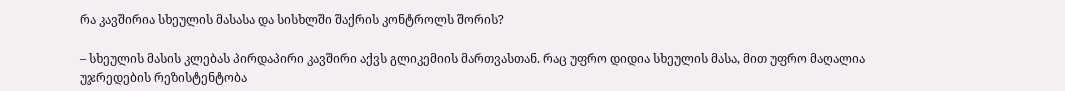რა კავშირია სხეულის მასასა და სისხლში შაქრის კონტროლს შორის?

– სხეულის მასის კლებას პირდაპირი კავშირი აქვს გლიკემიის მართვასთან. რაც უფრო დიდია სხეულის მასა, მით უფრო მაღალია უჯრედების რეზისტენტობა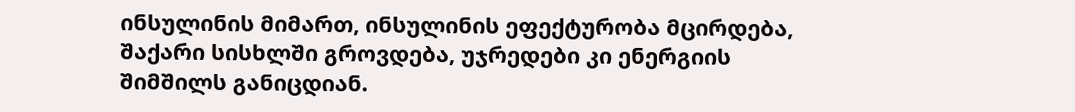ინსულინის მიმართ, ინსულინის ეფექტურობა მცირდება, შაქარი სისხლში გროვდება, უჯრედები კი ენერგიის შიმშილს განიცდიან.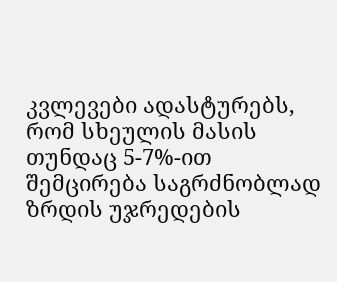კვლევები ადასტურებს, რომ სხეულის მასის თუნდაც 5-7%-ით შემცირება საგრძნობლად ზრდის უჯრედების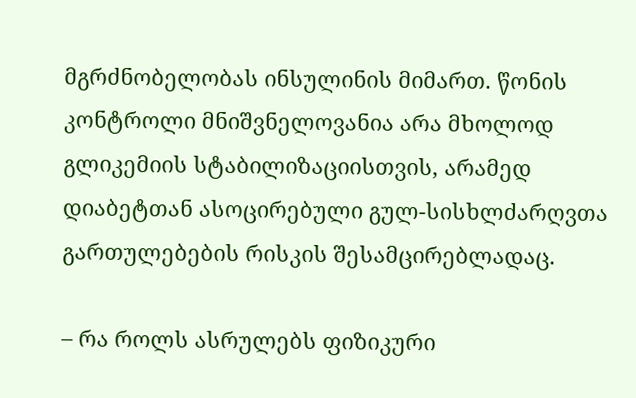მგრძნობელობას ინსულინის მიმართ. წონის კონტროლი მნიშვნელოვანია არა მხოლოდ გლიკემიის სტაბილიზაციისთვის, არამედ დიაბეტთან ასოცირებული გულ-სისხლძარღვთა გართულებების რისკის შესამცირებლადაც.

– რა როლს ასრულებს ფიზიკური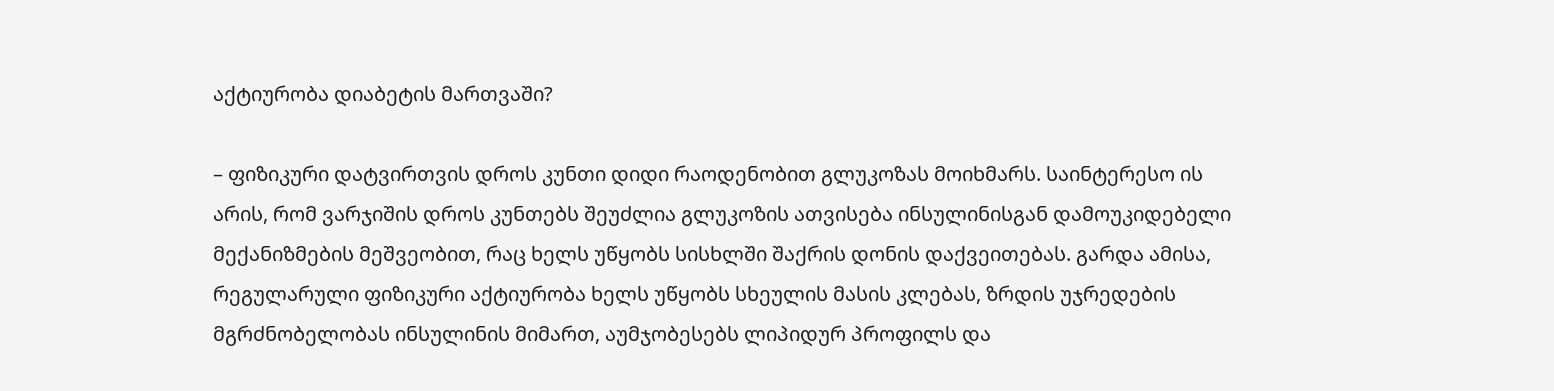აქტიურობა დიაბეტის მართვაში?

– ფიზიკური დატვირთვის დროს კუნთი დიდი რაოდენობით გლუკოზას მოიხმარს. საინტერესო ის არის, რომ ვარჯიშის დროს კუნთებს შეუძლია გლუკოზის ათვისება ინსულინისგან დამოუკიდებელი მექანიზმების მეშვეობით, რაც ხელს უწყობს სისხლში შაქრის დონის დაქვეითებას. გარდა ამისა, რეგულარული ფიზიკური აქტიურობა ხელს უწყობს სხეულის მასის კლებას, ზრდის უჯრედების მგრძნობელობას ინსულინის მიმართ, აუმჯობესებს ლიპიდურ პროფილს და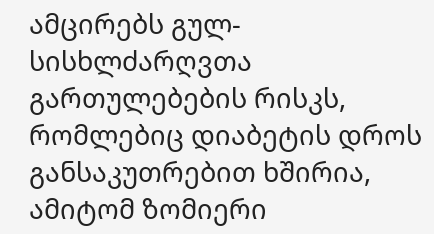ამცირებს გულ-სისხლძარღვთა გართულებების რისკს, რომლებიც დიაბეტის დროს განსაკუთრებით ხშირია, ამიტომ ზომიერი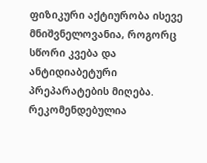ფიზიკური აქტიურობა ისევე მნიშვნელოვანია, როგორც სწორი კვება და ანტიდიაბეტური პრეპარატების მიღება. რეკომენდებულია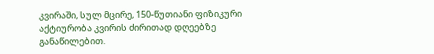კვირაში, სულ მცირე, 150-წუთიანი ფიზიკური აქტიურობა კვირის ძირითად დღეებზე განაწილებით.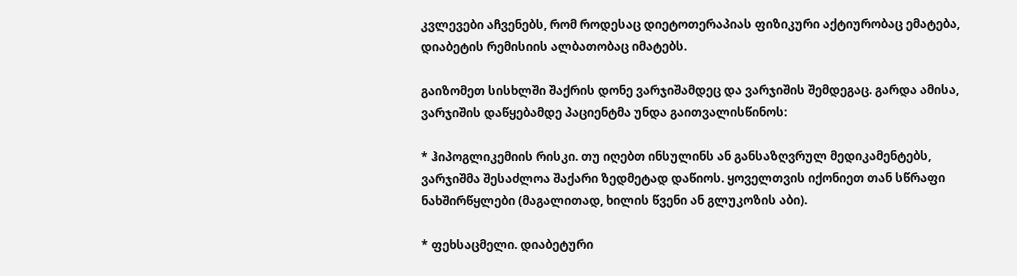კვლევები აჩვენებს, რომ როდესაც დიეტოთერაპიას ფიზიკური აქტიურობაც ემატება, დიაბეტის რემისიის ალბათობაც იმატებს.

გაიზომეთ სისხლში შაქრის დონე ვარჯიშამდეც და ვარჯიშის შემდეგაც. გარდა ამისა, ვარჯიშის დაწყებამდე პაციენტმა უნდა გაითვალისწინოს:

* ჰიპოგლიკემიის რისკი. თუ იღებთ ინსულინს ან განსაზღვრულ მედიკამენტებს, ვარჯიშმა შესაძლოა შაქარი ზედმეტად დაწიოს. ყოველთვის იქონიეთ თან სწრაფი ნახშირწყლები (მაგალითად, ხილის წვენი ან გლუკოზის აბი).

* ფეხსაცმელი. დიაბეტური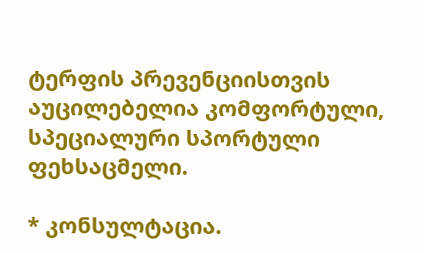ტერფის პრევენციისთვის აუცილებელია კომფორტული, სპეციალური სპორტული ფეხსაცმელი.

* კონსულტაცია.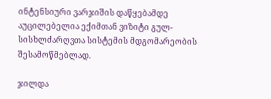ინტენსიური ვარჯიშის დაწყებამდე აუცილებელია ექიმთან ვიზიტი გულ-სისხლძარღვთა სისტემის მდგომარეობის შესამოწმებლად.

ჯილდა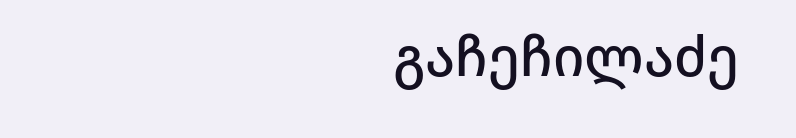გაჩეჩილაძე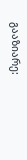გააზიარე: